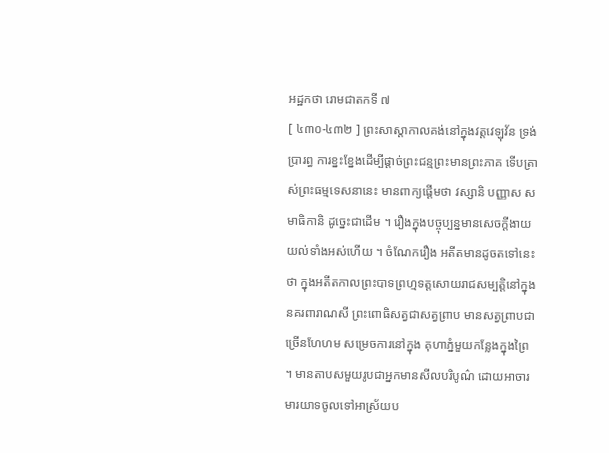អដ្ឋកថា រោមជាតកទី ៧
[ ៤៣០-៤៣២ ] ព្រះសាស្តាកាលគង់នៅក្នុងវត្តវេឡុវ័ន ទ្រង់ប្រារព្ធ ការខ្នះខ្នែងដើម្បីផ្តាច់ព្រះជន្មព្រះមានព្រះភាគ ទើបត្រាស់ព្រះធម្មទេសនានេះ មានពាក្យផ្តើមថា វស្សានិ បញ្ញាស សមាធិកានិ ដូច្នេះជាដើម ។ រឿងក្នុងបច្ចុប្បន្នមានសេចក្តីងាយយល់ទាំងអស់ហើយ ។ ចំណែករឿង អតីតមានដូចតទៅនេះថា ក្នុងអតីតកាលព្រះបាទព្រហ្មទត្តសោយរាជសម្បត្តិនៅក្នុងនគរពារាណសី ព្រះពោធិសត្វជាសត្វព្រាប មានសត្វព្រាបជាច្រើនហែហម សម្រេចការនៅក្នុង គុហាភ្នំមួយកន្លែងក្នុងព្រៃ ។ មានតាបសមួយរូបជាអ្នកមានសីលបរិបូណ៌ ដោយអាចារមារយាទចូលទៅអាស្រ័យប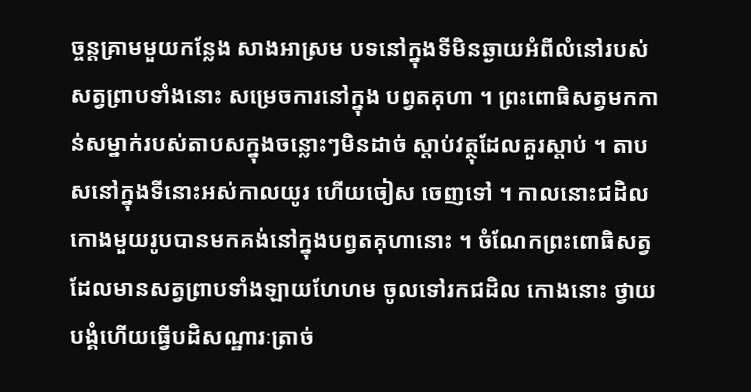ច្ចន្តគ្រាមមួយកន្លែង សាងអាស្រម បទនៅក្នុងទីមិនឆ្ងាយអំពីលំនៅរបស់សត្វព្រាបទាំងនោះ សម្រេចការនៅក្នុង បព្វតគុហា ។ ព្រះពោធិសត្វមកកាន់សម្នាក់របស់តាបសក្នុងចន្លោះៗមិនដាច់ ស្តាប់វត្ថុដែលគួរស្តាប់ ។ តាបសនៅក្នុងទីនោះអស់កាលយូរ ហើយចៀស ចេញទៅ ។ កាលនោះជដិលកោងមួយរូបបានមកគង់នៅក្នុងបព្វតគុហានោះ ។ ចំណែកព្រះពោធិសត្វដែលមានសត្វព្រាបទាំងឡាយហែហម ចូលទៅរកជដិល កោងនោះ ថ្វាយបង្គំហើយធ្វើបដិសណ្ឋារៈត្រាច់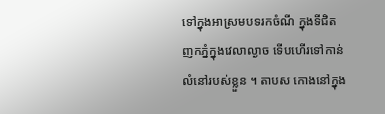ទៅក្នុងអាស្រមបទរកចំណី ក្នុងទីជិតញកភ្នំក្នុងវេលាល្ងាច ទើបហើរទៅកាន់លំនៅរបស់ខ្លួន ។ តាបស កោងនៅក្នុង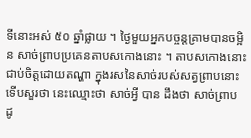ទីនោះអស់ ៥០ ឆ្នាំផ្លាយ ។ ថ្ងៃមួយអ្នកបច្ចន្តគ្រាមបានចម្អិន សាច់ព្រាបប្រគេនតាបសកោងនោះ ។ តាបសកោងនោះជាប់ចិត្តដោយតណ្ហា ក្នុងរសនៃសាច់របស់សត្វព្រាបនោះទើបសួរថា នេះឈ្មោះថា សាច់អ្វី បាន ដឹងថា សាច់ព្រាប ដូ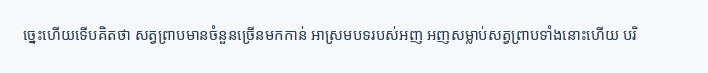ច្នេះហើយទើបគិតថា សត្វព្រាបមានចំនួនច្រើនមកកាន់ អាស្រមបទរបស់អញ អញសម្លាប់សត្វព្រាបទាំងនោះហើយ បរិ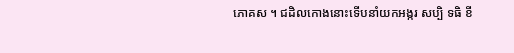ភោគស ។ ជដិលកោងនោះទើបនាំយកអង្ករ សប្បិ ទធិ ខី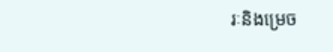រៈនិងម្រេច